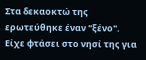Στα δεκαοκτώ της ερωτεύθηκε έναν "ξένο". Είχε φτάσει στο νησί της για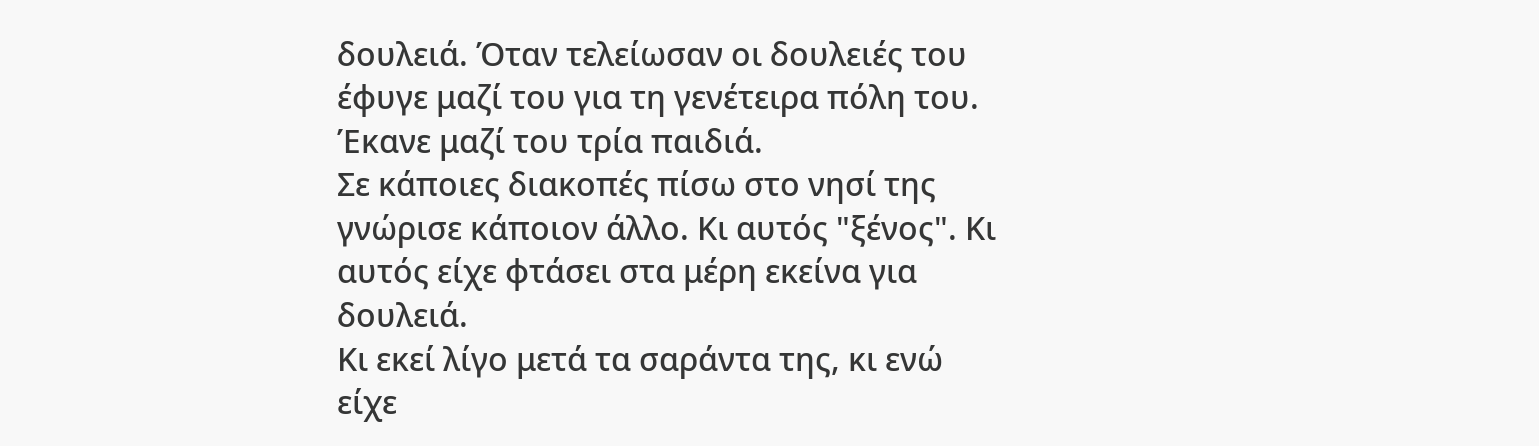δουλειά. Όταν τελείωσαν οι δουλειές του έφυγε μαζί του για τη γενέτειρα πόλη του. Έκανε μαζί του τρία παιδιά.
Σε κάποιες διακοπές πίσω στο νησί της γνώρισε κάποιον άλλο. Κι αυτός "ξένος". Κι αυτός είχε φτάσει στα μέρη εκείνα για δουλειά.
Κι εκεί λίγο μετά τα σαράντα της, κι ενώ είχε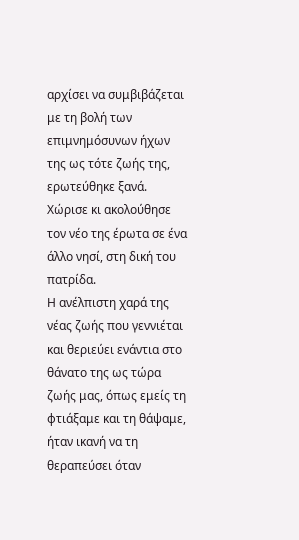αρχίσει να συμβιβάζεται με τη βολή των επιμνημόσυνων ήχων της ως τότε ζωής της, ερωτεύθηκε ξανά.
Χώρισε κι ακολούθησε τον νέο της έρωτα σε ένα άλλο νησί, στη δική του πατρίδα.
Η ανέλπιστη χαρά της νέας ζωής που γεννιέται και θεριεύει ενάντια στο θάνατο της ως τώρα ζωής μας, όπως εμείς τη φτιάξαμε και τη θάψαμε, ήταν ικανή να τη θεραπεύσει όταν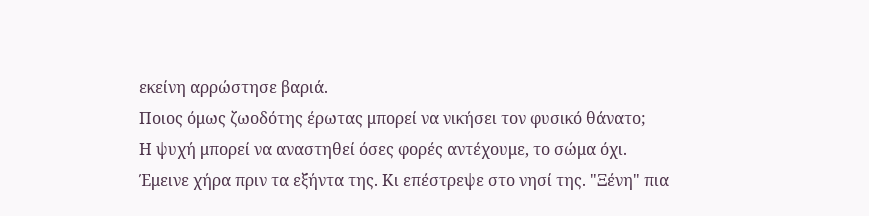εκείνη αρρώστησε βαριά.
Ποιος όμως ζωοδότης έρωτας μπορεί να νικήσει τον φυσικό θάνατο;
Η ψυχή μπορεί να αναστηθεί όσες φορές αντέχουμε, το σώμα όχι.
Έμεινε χήρα πριν τα εξήντα της. Κι επέστρεψε στο νησί της. "Ξένη" πια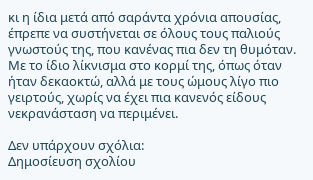κι η ίδια μετά από σαράντα χρόνια απουσίας, έπρεπε να συστήνεται σε όλους τους παλιούς γνωστούς της, που κανένας πια δεν τη θυμόταν.
Με το ίδιο λίκνισμα στο κορμί της, όπως όταν ήταν δεκαοκτώ, αλλά με τους ώμους λίγο πιο γειρτούς, χωρίς να έχει πια κανενός είδους νεκρανάσταση να περιμένει.

Δεν υπάρχουν σχόλια:
Δημοσίευση σχολίου